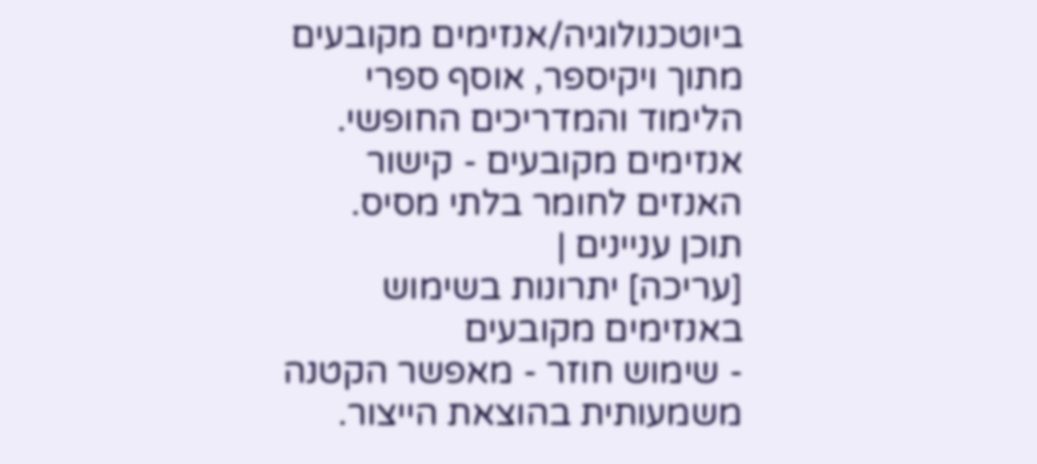ביוטכנולוגיה/אנזימים מקובעים
מתוך ויקיספר, אוסף ספרי הלימוד והמדריכים החופשי.
אנזימים מקובעים - קישור האנזים לחומר בלתי מסיס.
תוכן עניינים |
[עריכה] יתרונות בשימוש באנזימים מקובעים
- שימוש חוזר - מאפשר הקטנה משמעותית בהוצאת הייצור.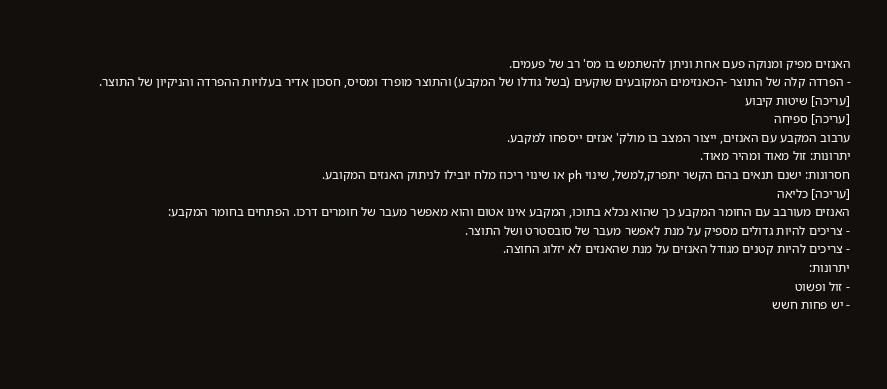האנזים מפיק ומנוקה פעם אחת וניתן להשתמש בו מס' רב של פעמים.
- הפרדה קלה של התוצר -הכאנזימים המקובעים שוקעים (בשל גודלו של המקבע) והתוצר מופרד ומסיס, חסכון אדיר בעלויות ההפרדה והניקיון של התוצר.
[עריכה] שיטות קיבוע
[עריכה] ספיחה
ערבוב המקבע עם האנזים, ייצור המצב בו מולק' אנזים ייספחו למקבע.
יתרונות: זול מאוד ומהיר מאוד.
חסרונות: ישנם תנאים בהם הקשר יתפרק,למשל, שינוי ph או שינוי ריכוז מלח יובילו לניתוק האנזים המקובע.
[עריכה] כליאה
האנזים מעורבב עם החומר המקבע כך שהוא נכלא בתוכו, המקבע אינו אטום והוא מאפשר מעבר של חומרים דרכו. הפתחים בחומר המקבע:
- צריכים להיות גדולים מספיק על מנת לאפשר מעבר של סובסטרט ושל התוצר.
- צריכים להיות קטנים מגודל האנזים על מנת שהאנזים לא יזלוג החוצה.
יתרונות:
- זול ופשוט
- יש פחות חשש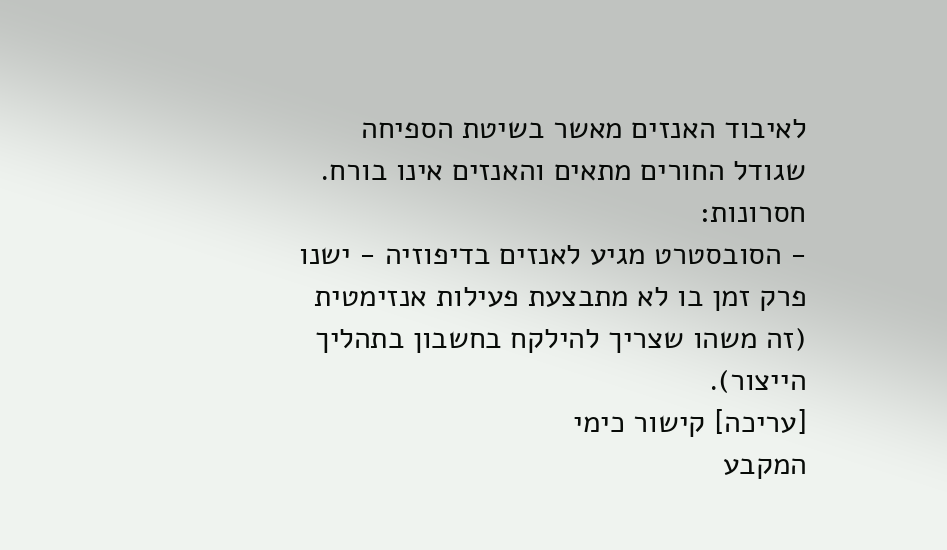לאיבוד האנזים מאשר בשיטת הספיחה שגודל החורים מתאים והאנזים אינו בורח.
חסרונות:
- הסובסטרט מגיע לאנזים בדיפוזיה - ישנו פרק זמן בו לא מתבצעת פעילות אנזימטית (זה משהו שצריך להילקח בחשבון בתהליך הייצור).
[עריכה] קישור כימי
המקבע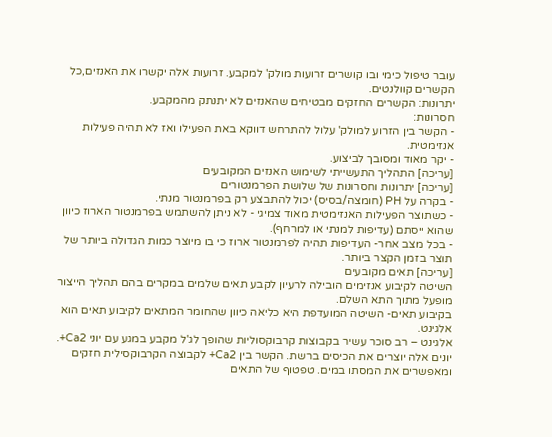עובר טיפול כימי ובו קושרים זרועות מולק' למקבע. זרועות אלה יקשרו את האנזים,כל הקשרים קוולנטים.
יתרונות: הקשרים החזקים מבטיחים שהאנזים לא יתנתק מהמקבע.
חסרונות:
- הקשר בין הזרוע למולק' עלול להתרחש דווקא באת הפעילו ואז לא תהיה פעילות אנזימטית.
- יקר מאוד ומסובך לביצוע.
[עריכה] התהליך התעשייתי לשימוש האנזים המקובעים
[עריכה] יתרונות וחסרונות של שלושת הפרמנטורים
- בקרה על PH (חומצה/בסיס) יכול להתבצע רק בפרמנטור מנתי.
- כשתוצר הפעילות האנזימטית מאוד צמיגי - לא ניתן להשתמש בפרמנטור הארוז כיוון שהוא ייסתם (עדיפות למנתי או למרחף).
- בכל מצב אחר- העדיפות תהיה לפרמנטור ארוז כי בו מיוצר כמות הגדולה ביותר של תוצר בזמן הקצר ביותר.
[עריכה] תאים מקובעים
השיטה לקיבוע אנזימים הובילה לרעיון לקבע תאים שלמים במקרים בהם תהליך הייצור מופעל מתוך התא השלם.
בקיבוע תאים- השיטה המועדפת היא כליאה כיוון שהחומר המתאים לקיבוע תאים הוא אלגינט.
אלגינט – רב סוכר עשיר בקבוצות קרבוקסוליות שהופך לג'ל מקבע במגע עם יוני Ca2+. יונים אלה יוצרים את הכיסים ברשת. הקשר בין Ca2+ לקבוצה הקרבוקסילית חזקים ומאפשרים את המסתו במים. טפטוף של התאים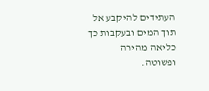העתידים להיקבע אל תוך המים ובעקבות כך כליאה מהירה ופשוטה.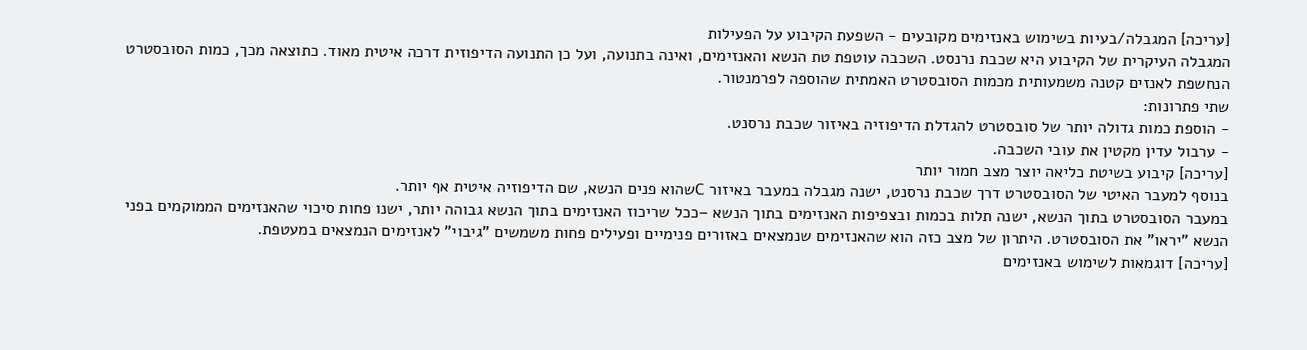[עריכה] המגבלה/בעיות בשימוש באנזימים מקובעים - השפעת הקיבוע על הפעילות
המגבלה העיקרית של הקיבוע היא שכבת נרנסט. השכבה עוטפת טת הנשא והאנזימים, ואינה בתנועה, ועל כן התנועה הדיפוזית דרכה איטית מאוד. כתוצאה מכך, כמות הסובסטרט הנחשפת לאנזים קטנה משמעותית מכמות הסובסטרט האמתית שהוספה לפרמנטור.
שתי פתרונות:
- הוספת כמות גדולה יותר של סובסטרט להגדלת הדיפוזיה באיזור שכבת נרסנט.
- ערבול עדין מקטין את עובי השכבה.
[עריכה] קיבוע בשיטת כליאה יוצר מצב חמור יותר
בנוסף למעבר האיטי של הסובסטרט דרך שכבת נרסנט, ישנה מגבלה במעבר באיזור Cשהוא פנים הנשא, שם הדיפוזיה איטית אף יותר.
במעבר הסובסטרט בתוך הנשא, ישנה תלות בכמות ובצפיפות האנזימים בתוך הנשא –ככל שריכוז האנזימים בתוך הנשא גבוהה יותר, ישנו פחות סיכוי שהאנזימים הממוקמים בפני הנשא "יראו" את הסובסטרט. היתרון של מצב כזה הוא שהאנזימים שנמצאים באזורים פנימיים ופעילים פחות משמשים "גיבוי" לאנזימים הנמצאים במעטפת.
[עריכה] דוגמאות לשימוש באנזימים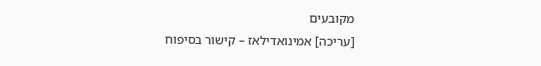מקובעים
[עריכה] אמינואדילאז – קישור בסיפוח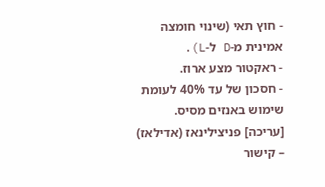- חוץ תאי (שינוי חומצה אמינית מ-D ל-L).
- ראקטור מצע ארוז.
- חסכון של עד 40% לעומת שימוש באנזים מסיס.
[עריכה] פניצילינאז (אדילאז) – קישור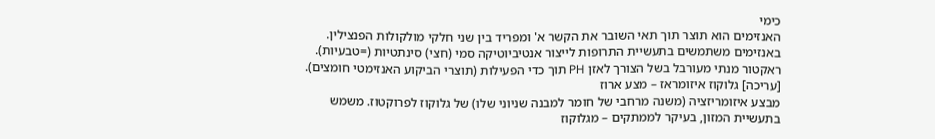כימי
האנזימים הוא תוצר תוך תאי השובר את הקשר א' ומפריד בין שני חלקי מולקולות הפנצילין. באנזימים משתמשים בתעשיית התרופות לייצור אנטיביוטיקה סמי (חצי) סינתטיות (=טבעיות).
ראקטור מנתי מעורבל בשל הצורך לאזן PH תוך כדי הפעילות (תוצרי הביקוע האנזימטי חומצים).
[עריכה] גלוקוז איזומראז – מצע ארוז
מבצע איזומריזציה (משנה מרחבי של חומר למבנה שניוני שלו) של גלוקוז לפרוקטוז. משמש בתעשיית המזון, בעיקר לממתקים – מגלוקוז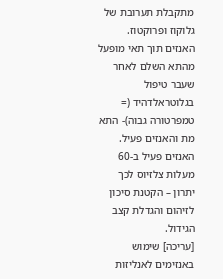מתקבלת תערובת של גלוקוז ופרוקטוז.
האנזים תוך תאי מופעל מהתא השלם לאחר שעבר טיפול בגלוטראלדהיד (= טמפרטורה גבוה)- התא מת והאנזים פעיל.
האנזים פעיל ב-60 מעלות צלזיוס לכך יתרון – הקטנת סיכון לזיהום והגדלת קצב הגידול.
[עריכה] שימוש באנזימים לאנליזות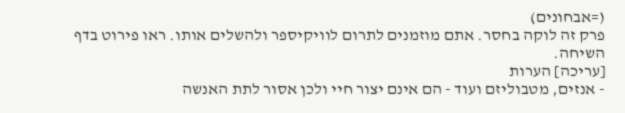(=אבחונים)
פרק זה לוקה בחסר. אתם מוזמנים לתרום לוויקיספר ולהשלים אותו. ראו פירוט בדף השיחה.
[עריכה] הערות
- אנזים, מטבוליזם ועוד - הם אינם יצור חיי ולכן אסור לתת האנשה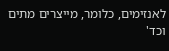לאנזימים, כלומר, מייצרים מתים וכד'